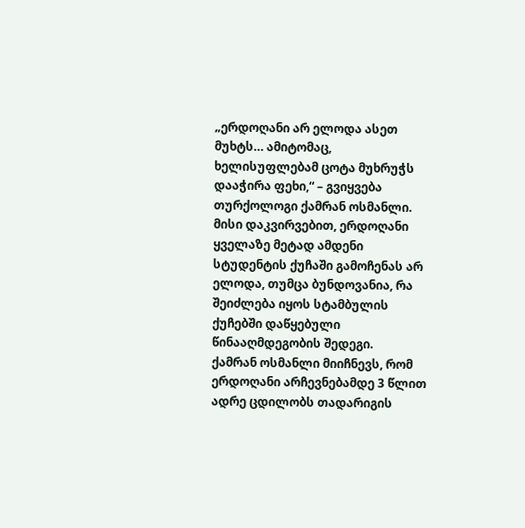„ერდოღანი არ ელოდა ასეთ მუხტს… ამიტომაც, ხელისუფლებამ ცოტა მუხრუჭს დააჭირა ფეხი,“ – გვიყვება თურქოლოგი ქამრან ოსმანლი. მისი დაკვირვებით, ერდოღანი ყველაზე მეტად ამდენი სტუდენტის ქუჩაში გამოჩენას არ ელოდა, თუმცა ბუნდოვანია, რა შეიძლება იყოს სტამბულის ქუჩებში დაწყებული წინააღმდეგობის შედეგი.
ქამრან ოსმანლი მიიჩნევს, რომ ერდოღანი არჩევნებამდე 3 წლით ადრე ცდილობს თადარიგის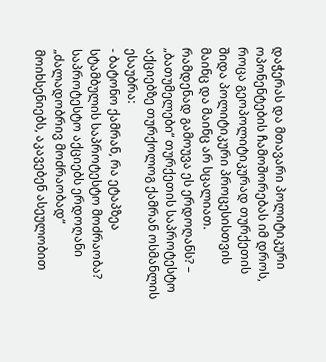დაჭერას და მთავარი პოლიტიკური ოპონენტების ჩამოშორებას იმ დროს, როცა გეოპოლიტიკურად თურქეთის შიდა პოლიტიკური პროცესისთვის მაინც და მაინც არ სცალიათ.
რამდენად გამოუვა ეს ერდოღანს? – „ბათუმელები“ თურქეთის საპროტესტო აქციებზე თურქოლოგ ქამრან ოსმანლის ესაუბრა:
- ბატონო ქამრან, რა ეტაპზეა სტამბულის საპროტესტო მოძრაობა? საპროტესტო აქციებს ერდოღანი „ძალადობრივ მოძრაობად“ მოიხსენიებს, აკავებენ ასეულობით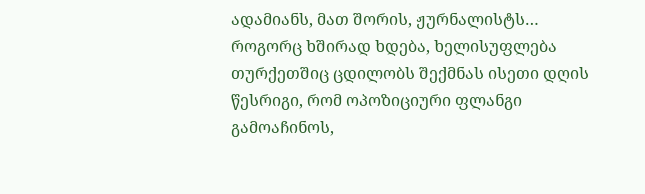ადამიანს, მათ შორის, ჟურნალისტს…
როგორც ხშირად ხდება, ხელისუფლება თურქეთშიც ცდილობს შექმნას ისეთი დღის წესრიგი, რომ ოპოზიციური ფლანგი გამოაჩინოს,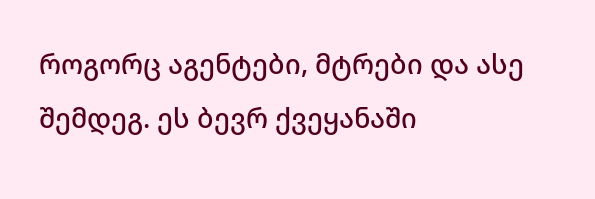როგორც აგენტები, მტრები და ასე შემდეგ. ეს ბევრ ქვეყანაში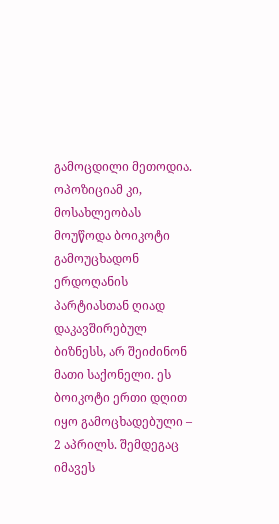გამოცდილი მეთოდია.
ოპოზიციამ კი, მოსახლეობას მოუწოდა ბოიკოტი გამოუცხადონ ერდოღანის პარტიასთან ღიად დაკავშირებულ ბიზნესს, არ შეიძინონ მათი საქონელი. ეს ბოიკოტი ერთი დღით იყო გამოცხადებული – 2 აპრილს. შემდეგაც იმავეს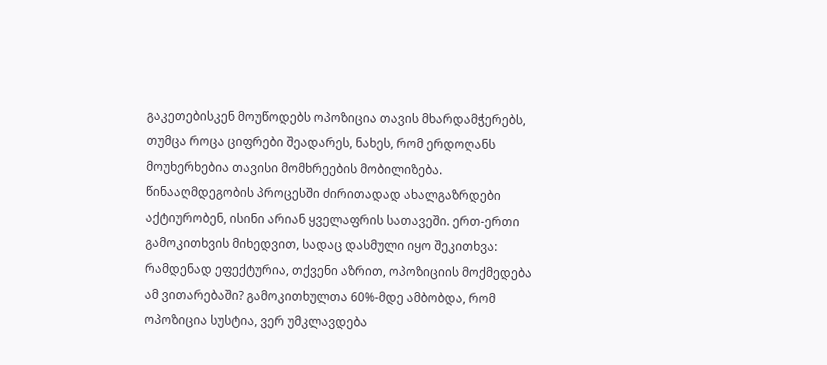გაკეთებისკენ მოუწოდებს ოპოზიცია თავის მხარდამჭერებს, თუმცა როცა ციფრები შეადარეს, ნახეს, რომ ერდოღანს მოუხერხებია თავისი მომხრეების მობილიზება.
წინააღმდეგობის პროცესში ძირითადად ახალგაზრდები აქტიურობენ, ისინი არიან ყველაფრის სათავეში. ერთ-ერთი გამოკითხვის მიხედვით, სადაც დასმული იყო შეკითხვა: რამდენად ეფექტურია, თქვენი აზრით, ოპოზიციის მოქმედება ამ ვითარებაში? გამოკითხულთა 60%-მდე ამბობდა, რომ ოპოზიცია სუსტია, ვერ უმკლავდება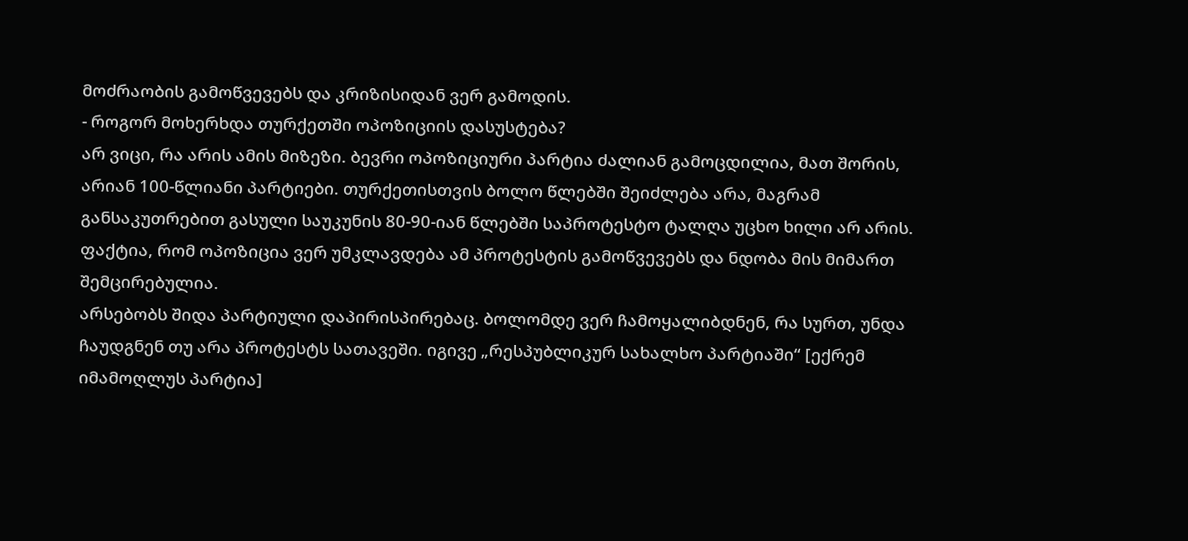მოძრაობის გამოწვევებს და კრიზისიდან ვერ გამოდის.
- როგორ მოხერხდა თურქეთში ოპოზიციის დასუსტება?
არ ვიცი, რა არის ამის მიზეზი. ბევრი ოპოზიციური პარტია ძალიან გამოცდილია, მათ შორის, არიან 100-წლიანი პარტიები. თურქეთისთვის ბოლო წლებში შეიძლება არა, მაგრამ განსაკუთრებით გასული საუკუნის 80-90-იან წლებში საპროტესტო ტალღა უცხო ხილი არ არის. ფაქტია, რომ ოპოზიცია ვერ უმკლავდება ამ პროტესტის გამოწვევებს და ნდობა მის მიმართ შემცირებულია.
არსებობს შიდა პარტიული დაპირისპირებაც. ბოლომდე ვერ ჩამოყალიბდნენ, რა სურთ, უნდა ჩაუდგნენ თუ არა პროტესტს სათავეში. იგივე „რესპუბლიკურ სახალხო პარტიაში“ [ექრემ იმამოღლუს პარტია]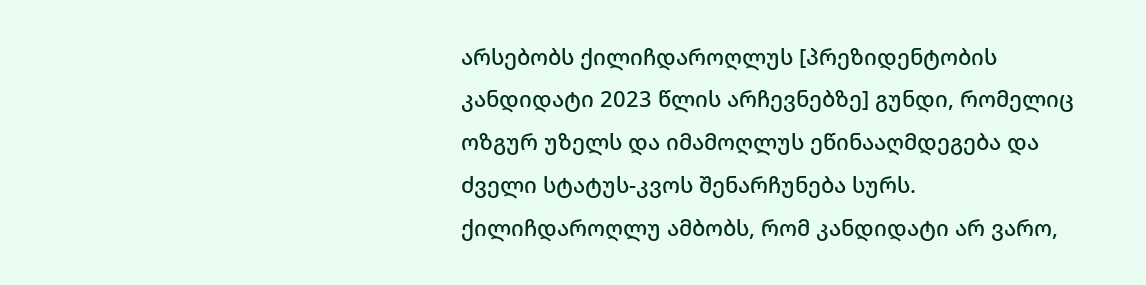არსებობს ქილიჩდაროღლუს [პრეზიდენტობის კანდიდატი 2023 წლის არჩევნებზე] გუნდი, რომელიც ოზგურ უზელს და იმამოღლუს ეწინააღმდეგება და ძველი სტატუს-კვოს შენარჩუნება სურს. ქილიჩდაროღლუ ამბობს, რომ კანდიდატი არ ვარო,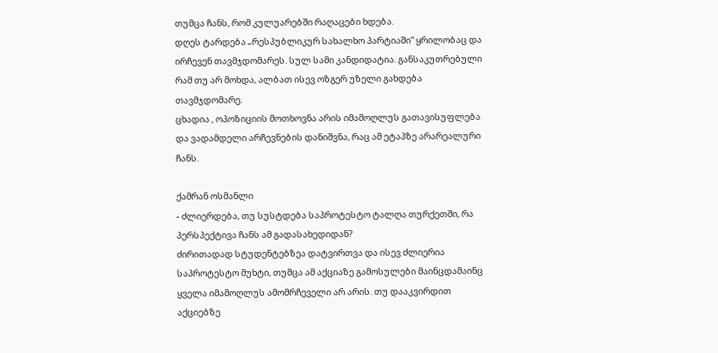თუმცა ჩანს, რომ კულუარებში რაღაცები ხდება.
დღეს ტარდება „რესპუბლიკურ სახალხო პარტიაში“ ყრილობაც და ირჩევენ თავმჯდომარეს. სულ სამი კანდიდატია. განსაკუთრებული რამ თუ არ მოხდა, ალბათ ისევ ოზგერ უზელი გახდება თავმჯდომარე.
ცხადია , ოპოზიციის მოთხოვნა არის იმამოღლუს გათავისუფლება და ვადამდელი არჩევნების დანიშვნა, რაც ამ ეტაპზე არარეალური ჩანს.

ქამრან ოსმანლი
- ძლიერდება, თუ სუსტდება საპროტესტო ტალღა თურქეთში, რა პერსპექტივა ჩანს ამ გადასახედიდან?
ძირითადად სტუდენტებზეა დატვირთვა და ისევ ძლიერია საპროტესტო მუხტი, თუმცა ამ აქციაზე გამოსულები მაინცდამაინც ყველა იმამოღლუს ამომრჩეველი არ არის. თუ დააკვირდით აქციებზე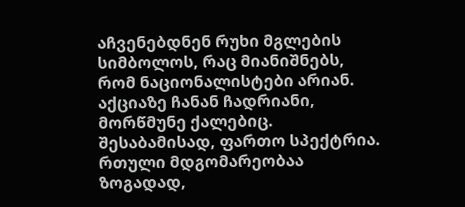აჩვენებდნენ რუხი მგლების სიმბოლოს, რაც მიანიშნებს, რომ ნაციონალისტები არიან. აქციაზე ჩანან ჩადრიანი, მორწმუნე ქალებიც. შესაბამისად, ფართო სპექტრია.
რთული მდგომარეობაა ზოგადად,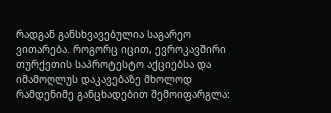რადგან განსხვავებულია საგარეო ვითარება. როგორც იცით, ევროკავშირი თურქეთის საპროტესტო აქციებსა და იმამოღლუს დაკავებაზე მხოლოდ რამდენიმე განცხადებით შემოიფარგლა: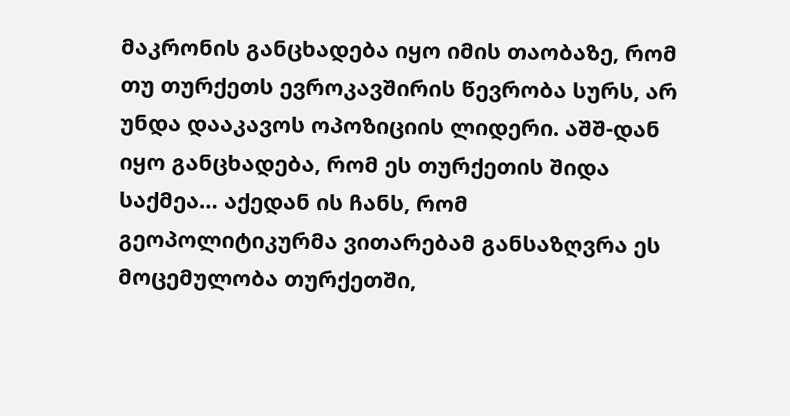მაკრონის განცხადება იყო იმის თაობაზე, რომ თუ თურქეთს ევროკავშირის წევრობა სურს, არ უნდა დააკავოს ოპოზიციის ლიდერი. აშშ-დან იყო განცხადება, რომ ეს თურქეთის შიდა საქმეა… აქედან ის ჩანს, რომ გეოპოლიტიკურმა ვითარებამ განსაზღვრა ეს მოცემულობა თურქეთში,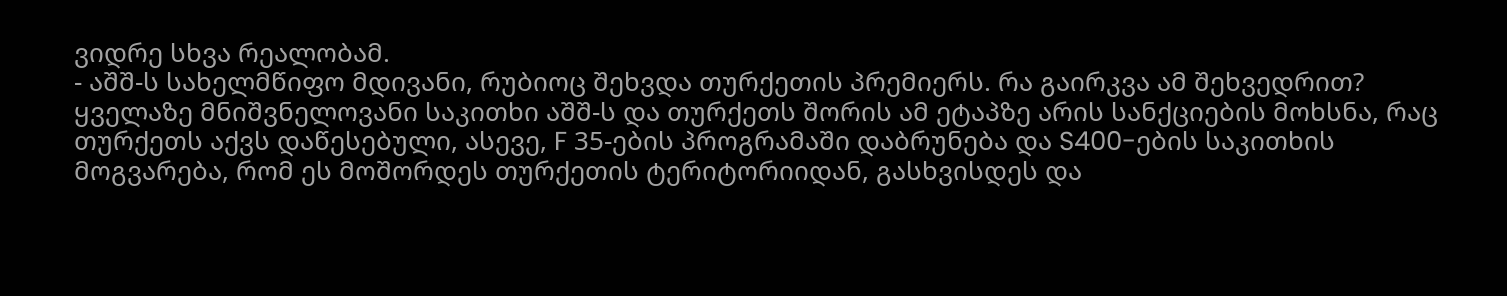ვიდრე სხვა რეალობამ.
- აშშ-ს სახელმწიფო მდივანი, რუბიოც შეხვდა თურქეთის პრემიერს. რა გაირკვა ამ შეხვედრით?
ყველაზე მნიშვნელოვანი საკითხი აშშ-ს და თურქეთს შორის ამ ეტაპზე არის სანქციების მოხსნა, რაც თურქეთს აქვს დაწესებული, ასევე, F 35-ების პროგრამაში დაბრუნება და S400-ების საკითხის მოგვარება, რომ ეს მოშორდეს თურქეთის ტერიტორიიდან, გასხვისდეს და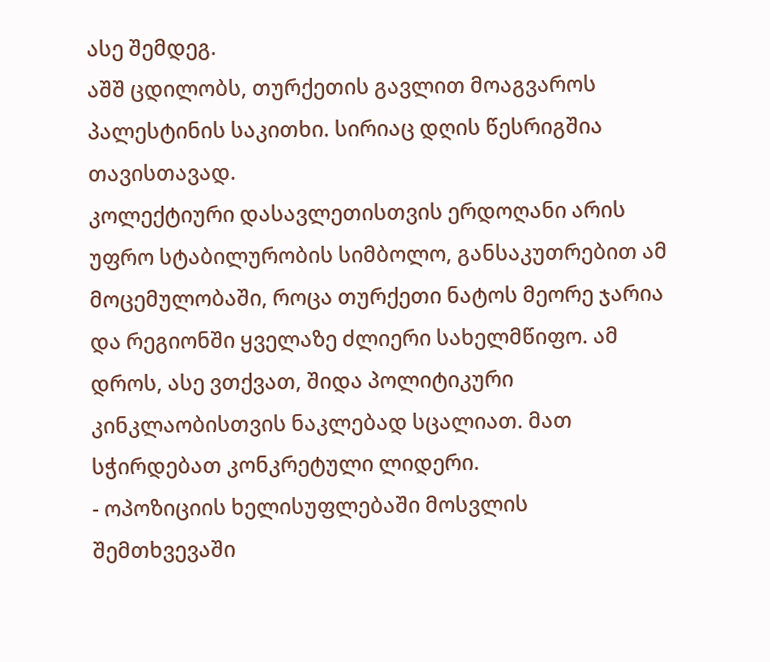ასე შემდეგ.
აშშ ცდილობს, თურქეთის გავლით მოაგვაროს პალესტინის საკითხი. სირიაც დღის წესრიგშია თავისთავად.
კოლექტიური დასავლეთისთვის ერდოღანი არის უფრო სტაბილურობის სიმბოლო, განსაკუთრებით ამ მოცემულობაში, როცა თურქეთი ნატოს მეორე ჯარია და რეგიონში ყველაზე ძლიერი სახელმწიფო. ამ დროს, ასე ვთქვათ, შიდა პოლიტიკური კინკლაობისთვის ნაკლებად სცალიათ. მათ სჭირდებათ კონკრეტული ლიდერი.
- ოპოზიციის ხელისუფლებაში მოსვლის შემთხვევაში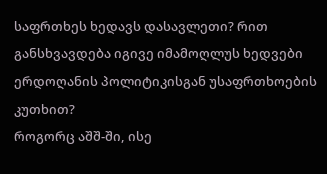საფრთხეს ხედავს დასავლეთი? რით განსხვავდება იგივე იმამოღლუს ხედვები ერდოღანის პოლიტიკისგან უსაფრთხოების კუთხით?
როგორც აშშ-ში, ისე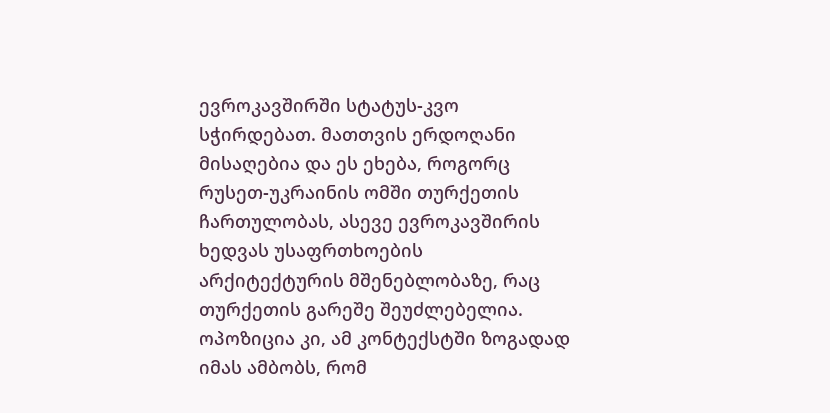ევროკავშირში სტატუს-კვო სჭირდებათ. მათთვის ერდოღანი მისაღებია და ეს ეხება, როგორც რუსეთ-უკრაინის ომში თურქეთის ჩართულობას, ასევე ევროკავშირის ხედვას უსაფრთხოების არქიტექტურის მშენებლობაზე, რაც თურქეთის გარეშე შეუძლებელია.
ოპოზიცია კი, ამ კონტექსტში ზოგადად იმას ამბობს, რომ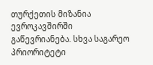თურქეთის მიზანია ევროკავშირში გაწევრიანება. სხვა საგარეო პრიორიტეტი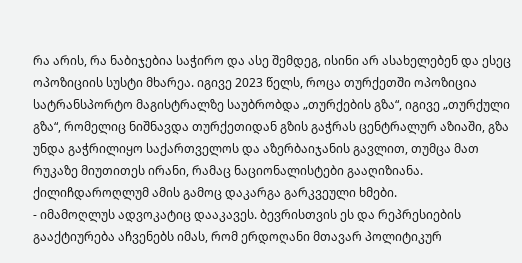რა არის, რა ნაბიჯებია საჭირო და ასე შემდეგ, ისინი არ ასახელებენ და ესეც ოპოზიციის სუსტი მხარეა. იგივე 2023 წელს, როცა თურქეთში ოპოზიცია სატრანსპორტო მაგისტრალზე საუბრობდა „თურქების გზა“, იგივე „თურქული გზა“, რომელიც ნიშნავდა თურქეთიდან გზის გაჭრას ცენტრალურ აზიაში, გზა უნდა გაჭრილიყო საქართველოს და აზერბაიჯანის გავლით, თუმცა მათ რუკაზე მიუთითეს ირანი, რამაც ნაციონალისტები გააღიზიანა. ქილიჩდაროღლუმ ამის გამოც დაკარგა გარკვეული ხმები.
- იმამოღლუს ადვოკატიც დააკავეს. ბევრისთვის ეს და რეპრესიების გააქტიურება აჩვენებს იმას, რომ ერდოღანი მთავარ პოლიტიკურ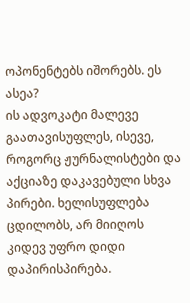ოპონენტებს იშორებს. ეს ასეა?
ის ადვოკატი მალევე გაათავისუფლეს, ისევე, როგორც ჟურნალისტები და აქციაზე დაკავებული სხვა პირები. ხელისუფლება ცდილობს, არ მიიღოს კიდევ უფრო დიდი დაპირისპირება.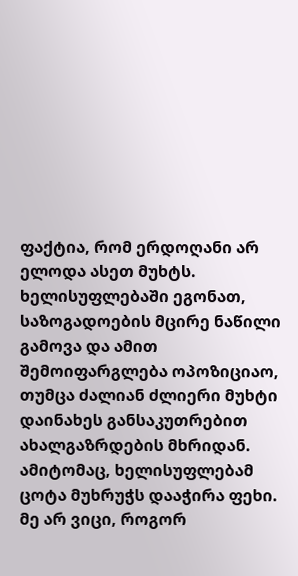ფაქტია, რომ ერდოღანი არ ელოდა ასეთ მუხტს. ხელისუფლებაში ეგონათ, საზოგადოების მცირე ნაწილი გამოვა და ამით შემოიფარგლება ოპოზიციაო, თუმცა ძალიან ძლიერი მუხტი დაინახეს განსაკუთრებით ახალგაზრდების მხრიდან. ამიტომაც, ხელისუფლებამ ცოტა მუხრუჭს დააჭირა ფეხი.
მე არ ვიცი, როგორ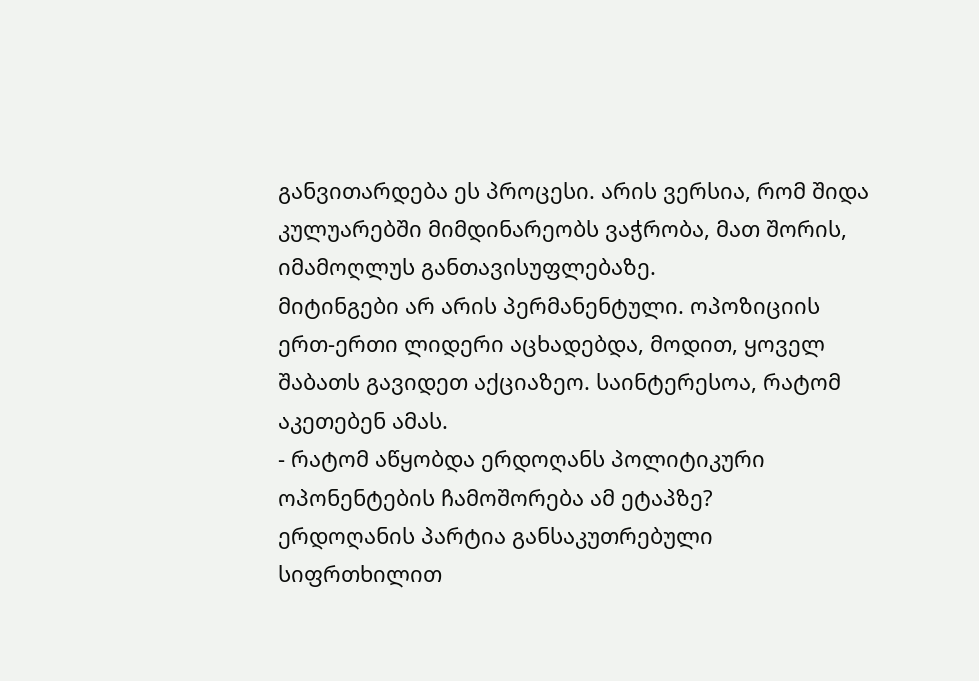განვითარდება ეს პროცესი. არის ვერსია, რომ შიდა კულუარებში მიმდინარეობს ვაჭრობა, მათ შორის, იმამოღლუს განთავისუფლებაზე.
მიტინგები არ არის პერმანენტული. ოპოზიციის ერთ-ერთი ლიდერი აცხადებდა, მოდით, ყოველ შაბათს გავიდეთ აქციაზეო. საინტერესოა, რატომ აკეთებენ ამას.
- რატომ აწყობდა ერდოღანს პოლიტიკური ოპონენტების ჩამოშორება ამ ეტაპზე?
ერდოღანის პარტია განსაკუთრებული სიფრთხილით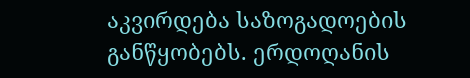აკვირდება საზოგადოების განწყობებს. ერდოღანის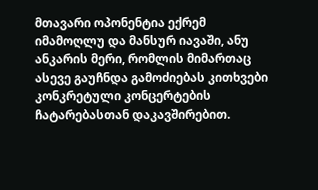მთავარი ოპონენტია ექრემ იმამოღლუ და მანსურ იავაში, ანუ ანკარის მერი, რომლის მიმართაც ასევე გაუჩნდა გამოძიებას კითხვები კონკრეტული კონცერტების ჩატარებასთან დაკავშირებით.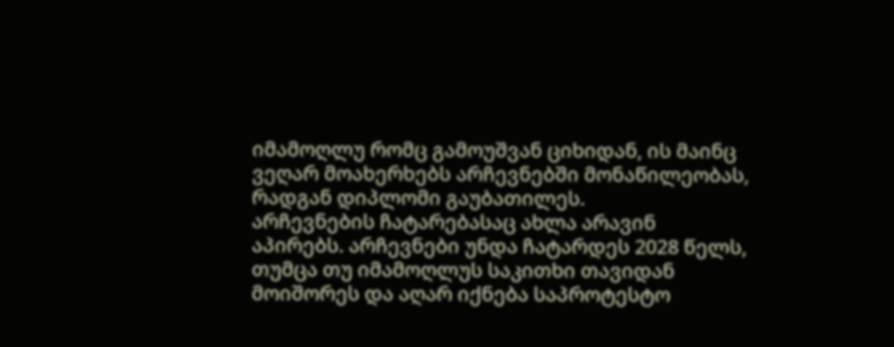იმამოღლუ რომც გამოუშვან ციხიდან, ის მაინც ვეღარ მოახერხებს არჩევნებში მონაწილეობას, რადგან დიპლომი გაუბათილეს.
არჩევნების ჩატარებასაც ახლა არავინ აპირებს. არჩევნები უნდა ჩატარდეს 2028 წელს, თუმცა თუ იმამოღლუს საკითხი თავიდან მოიშორეს და აღარ იქნება საპროტესტო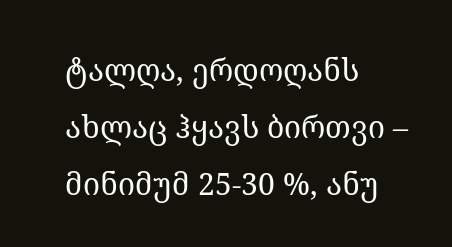ტალღა, ერდოღანს ახლაც ჰყავს ბირთვი – მინიმუმ 25-30 %, ანუ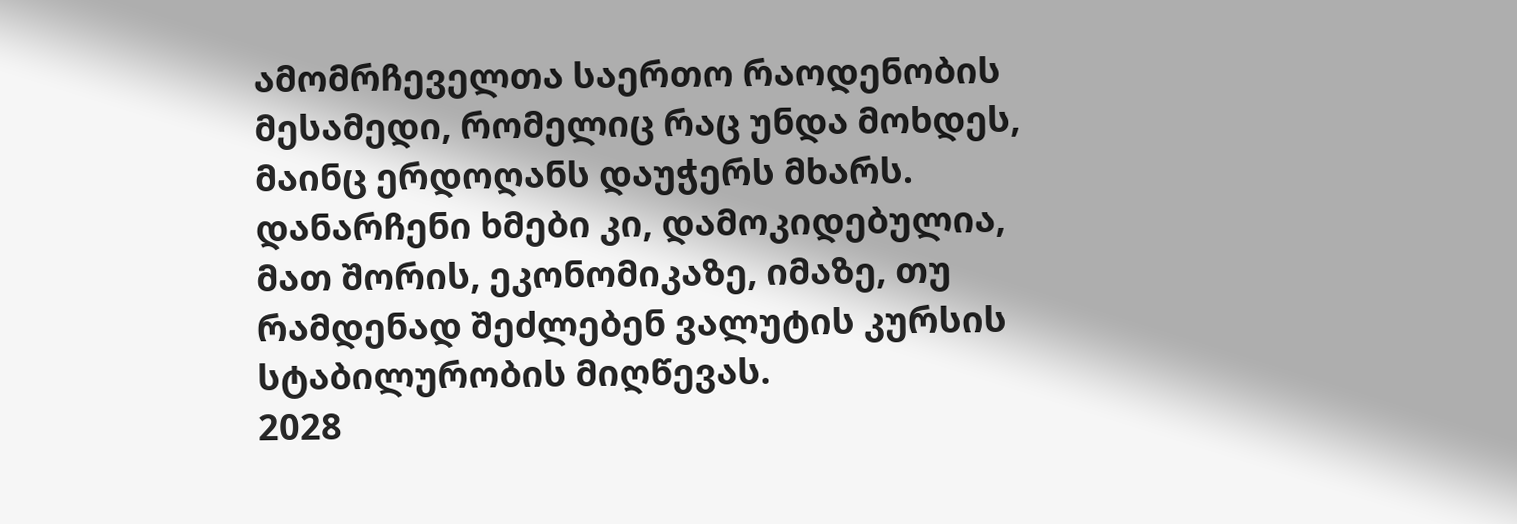ამომრჩეველთა საერთო რაოდენობის მესამედი, რომელიც რაც უნდა მოხდეს, მაინც ერდოღანს დაუჭერს მხარს. დანარჩენი ხმები კი, დამოკიდებულია, მათ შორის, ეკონომიკაზე, იმაზე, თუ რამდენად შეძლებენ ვალუტის კურსის სტაბილურობის მიღწევას.
2028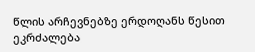წლის არჩევნებზე ერდოღანს წესით ეკრძალება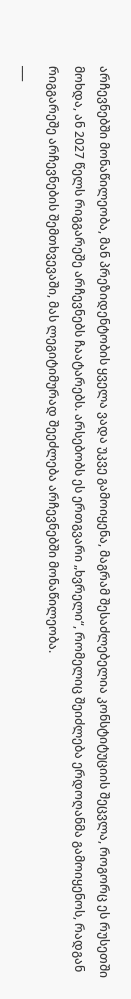არჩევნებში მონაწილეობა, მან პრეზიდენტობის ყველა ვადა უკვე გამოიყენა, მაგრამ შესაძლებელია კონსტიტუციის შეცვლა, როგორც ეს რუსეთში მოხდა, ან 2027 წელს რიგგარეშე არჩევნებს ჩაატარებს. არსებობს ეს ერთგვარი „ხვრელი“, რომელიც შეიძლება ერდოღანმა გამოიყენოს, რადგან რიგგარეშე არჩევნების შემთხვევაში, მას ლეგიტიმურად შეეძლება არჩევნებში მონაწილეობა.
___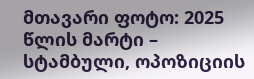მთავარი ფოტო: 2025 წლის მარტი – სტამბული, ოპოზიციის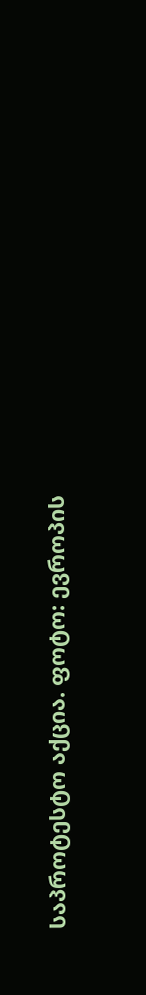საპროტესტო აქცია. ფოტო: ევროპის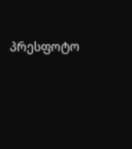პრესფოტო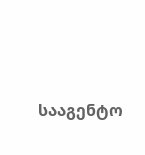სააგენტო